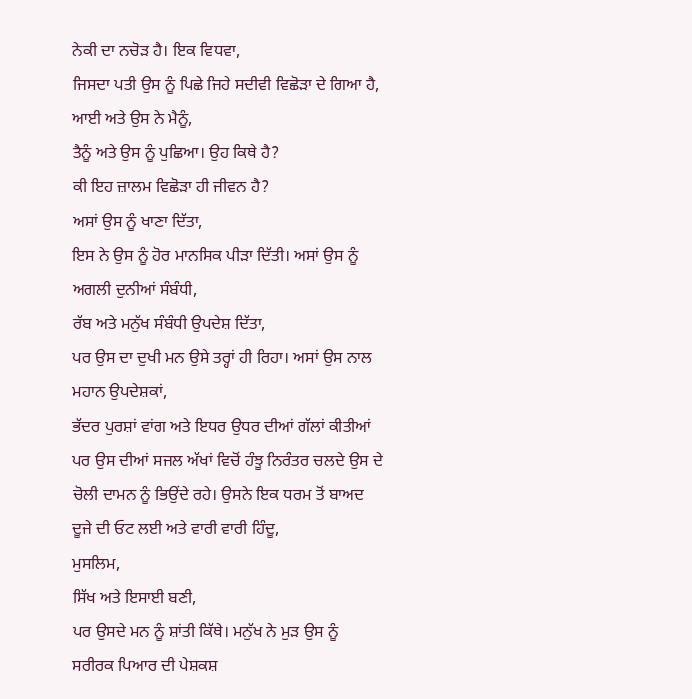ਨੇਕੀ ਦਾ ਨਚੋੜ ਹੈ। ਇਕ ਵਿਧਵਾ,
ਜਿਸਦਾ ਪਤੀ ਉਸ ਨੂੰ ਪਿਛੇ ਜਿਹੇ ਸਦੀਵੀ ਵਿਛੋੜਾ ਦੇ ਗਿਆ ਹੈ,
ਆਈ ਅਤੇ ਉਸ ਨੇ ਮੈਨੂੰ,
ਤੈਨੂੰ ਅਤੇ ਉਸ ਨੂੰ ਪੁਛਿਆ। ਉਹ ਕਿਥੇ ਹੈ?
ਕੀ ਇਹ ਜ਼ਾਲਮ ਵਿਛੋੜਾ ਹੀ ਜੀਵਨ ਹੈ?
ਅਸਾਂ ਉਸ ਨੂੰ ਖਾਣਾ ਦਿੱਤਾ,
ਇਸ ਨੇ ਉਸ ਨੂੰ ਹੋਰ ਮਾਨਸਿਕ ਪੀੜਾ ਦਿੱਤੀ। ਅਸਾਂ ਉਸ ਨੂੰ ਅਗਲੀ ਦੁਨੀਆਂ ਸੰਬੰਧੀ,
ਰੱਬ ਅਤੇ ਮਨੁੱਖ ਸੰਬੰਧੀ ਉਪਦੇਸ਼ ਦਿੱਤਾ,
ਪਰ ਉਸ ਦਾ ਦੁਖੀ ਮਨ ਉਸੇ ਤਰ੍ਹਾਂ ਹੀ ਰਿਹਾ। ਅਸਾਂ ਉਸ ਨਾਲ ਮਹਾਨ ਉਪਦੇਸ਼ਕਾਂ,
ਭੱਦਰ ਪੁਰਸ਼ਾਂ ਵਾਂਗ ਅਤੇ ਇਧਰ ਉਧਰ ਦੀਆਂ ਗੱਲਾਂ ਕੀਤੀਆਂ ਪਰ ਉਸ ਦੀਆਂ ਸਜਲ ਅੱਖਾਂ ਵਿਚੋਂ ਹੰਝੂ ਨਿਰੰਤਰ ਚਲਦੇ ਉਸ ਦੇ ਚੋਲੀ ਦਾਮਨ ਨੂੰ ਭਿਉਂਦੇ ਰਹੇ। ਉਸਨੇ ਇਕ ਧਰਮ ਤੋਂ ਬਾਅਦ ਦੂਜੇ ਦੀ ਓਟ ਲਈ ਅਤੇ ਵਾਰੀ ਵਾਰੀ ਹਿੰਦੂ,
ਮੁਸਲਿਮ,
ਸਿੱਖ ਅਤੇ ਇਸਾਈ ਬਣੀ,
ਪਰ ਉਸਦੇ ਮਨ ਨੂੰ ਸ਼ਾਂਤੀ ਕਿੱਥੇ। ਮਨੁੱਖ ਨੇ ਮੁੜ ਉਸ ਨੂੰ ਸਰੀਰਕ ਪਿਆਰ ਦੀ ਪੇਸ਼ਕਸ਼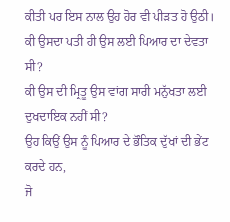ਕੀਤੀ ਪਰ ਇਸ ਨਾਲ ਉਹ ਹੋਰ ਵੀ ਪੀੜਤ ਹੋ ਉਠੀ। ਕੀ ਉਸਦਾ ਪਤੀ ਹੀ ਉਸ ਲਈ ਪਿਆਰ ਦਾ ਦੇਵਤਾ ਸੀ?
ਕੀ ਉਸ ਦੀ ਮ੍ਰਿਤੂ ਉਸ ਵਾਂਗ ਸਾਰੀ ਮਨੁੱਖਤਾ ਲਈ ਦੁਖਦਾਇਕ ਨਹੀਂ ਸੀ?
ਉਹ ਕਿਉਂ ਉਸ ਨੂੰ ਪਿਆਰ ਦੇ ਭੌਤਿਕ ਦੁੱਖਾਂ ਦੀ ਭੇਂਟ ਕਰਦੇ ਹਨ,
ਜੋ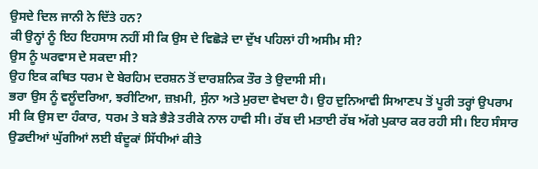ਉਸਦੇ ਦਿਲ ਜਾਨੀ ਨੇ ਦਿੱਤੇ ਹਨ?
ਕੀ ਉਨ੍ਹਾਂ ਨੂੰ ਇਹ ਇਹਸਾਸ ਨਹੀਂ ਸੀ ਕਿ ਉਸ ਦੇ ਵਿਛੋੜੇ ਦਾ ਦੁੱਖ ਪਹਿਲਾਂ ਹੀ ਅਸੀਮ ਸੀ?
ਉਸ ਨੂੰ ਘਰਵਾਸ ਦੇ ਸਕਦਾ ਸੀ?
ਉਹ ਇਕ ਕਥਿਤ ਧਰਮ ਦੇ ਬੇਰਹਿਮ ਦਰਸ਼ਨ ਤੋਂ ਦਾਰਸ਼ਨਿਕ ਤੌਰ ਤੇ ਉਦਾਸੀ ਸੀ।
ਭਰਾ ਉਸ ਨੂੰ ਵਲੂੰਦਰਿਆ, ਝਰੀਟਿਆ, ਜ਼ਖ਼ਮੀ, ਸੁੰਨਾ ਅਤੇ ਮੁਰਦਾ ਵੇਖਦਾ ਹੈ। ਉਹ ਦੁਨਿਆਵੀ ਸਿਆਣਪ ਤੋਂ ਪੂਰੀ ਤਰ੍ਹਾਂ ਉਪਰਾਮ ਸੀ ਕਿ ਉਸ ਦਾ ਹੰਕਾਰ, ਧਰਮ ਤੇ ਬੜੇ ਭੈੜੇ ਤਰੀਕੇ ਨਾਲ ਹਾਵੀ ਸੀ। ਰੱਬ ਦੀ ਮਤਾਈ ਰੱਬ ਅੱਗੇ ਪੁਕਾਰ ਕਰ ਰਹੀ ਸੀ। ਇਹ ਸੰਸਾਰ ਉਡਦੀਆਂ ਘੁੱਗੀਆਂ ਲਈ ਬੰਦੂਕਾਂ ਸਿੱਧੀਆਂ ਕੀਤੇ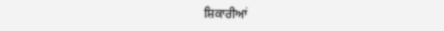ਸ਼ਿਕਾਰੀਆਂ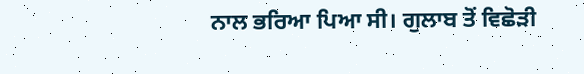ਨਾਲ ਭਰਿਆ ਪਿਆ ਸੀ। ਗੁਲਾਬ ਤੋਂ ਵਿਛੋੜੀ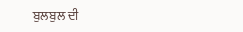ਬੁਲਬੁਲ ਦੀ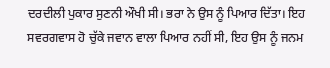ਦਰਦੀਲੀ ਪੁਕਾਰ ਸੁਣਨੀ ਔਖੀ ਸੀ। ਭਰਾ ਨੇ ਉਸ ਨੂੰ ਪਿਆਰ ਦਿੱਤਾ। ਇਹ ਸਵਰਗਵਾਸ ਹੋ ਚੁੱਕੇ ਜਵਾਨ ਵਾਲਾ ਪਿਆਰ ਨਹੀਂ ਸੀ, ਇਹ ਉਸ ਨੂੰ ਜਨਮ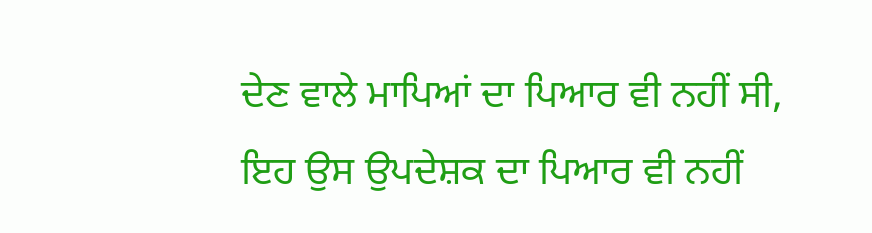ਦੇਣ ਵਾਲੇ ਮਾਪਿਆਂ ਦਾ ਪਿਆਰ ਵੀ ਨਹੀਂ ਸੀ, ਇਹ ਉਸ ਉਪਦੇਸ਼ਕ ਦਾ ਪਿਆਰ ਵੀ ਨਹੀਂ